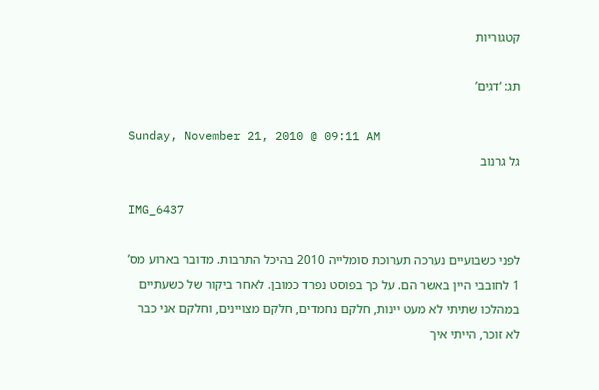קטגוריות

תג: ‘דגים’

Sunday, November 21, 2010 @ 09:11 AM
גל גרנוב

IMG_6437

לפני כשבועיים נערכה תערוכת סומלייה 2010 בהיכל התרבות. מדובר בארוע מס’ 1 לחובבי היין באשר הם. על כך בפוסט נפרד כמובן. לאחר ביקור של כשעתיים במהלכו שתיתי לא מעט יינות, חלקם נחמדים, חלקם מצויינים, וחלקם אני כבר לא זוכר, הייתי איך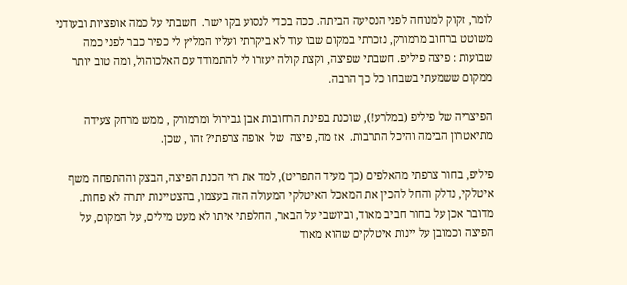לומר, זקוק למנוחה לפני הנסיעה הביתה. ככה בכדי לנסוע בקו ישר.  חשבתי על כמה אופציות ובעודני משוטט ברחוב מרמורק, נזכרתי במקום שבו עוד לא ביקרתי ועליו המליץ לי כפיר כבר לפני כמה שבועות : פיצה פיליפ. חשבתי שפיצה, וקצת קולה יעזרו לי להתמודד עם האלכוהול, ומה טוב יותר ממקום ששמעתי בשבחו כל כך הרבה.

הפיצריה של פיליפ (במלרע!), שוכנת בפינת הרחובות אבן גבירול ומרמורק , ממש מרחק צעידה מתיאטרון הבימה והיכל התרבות.  אז מה, פיצה  של  אופה צרפתי? זהו , שכן.

פיליפ, בחור צרפתי מהאלפים (כך מעיד התפריט), למד את רזי הכנת הפיצה, הבצק וההתפחה משף איטלקי, נדלק והחל להכין את המאכל האיטלקי המעולה הזה בעצמו, בהצטיינות יתרה לא פחות. מדובר אכן על בחור חביב מאוד, וביושבי על הבאר, החלפתי איתו לא מעט מילים, על המקום, על הפיצה וכמובן על יינות איטלקים שהוא מאוד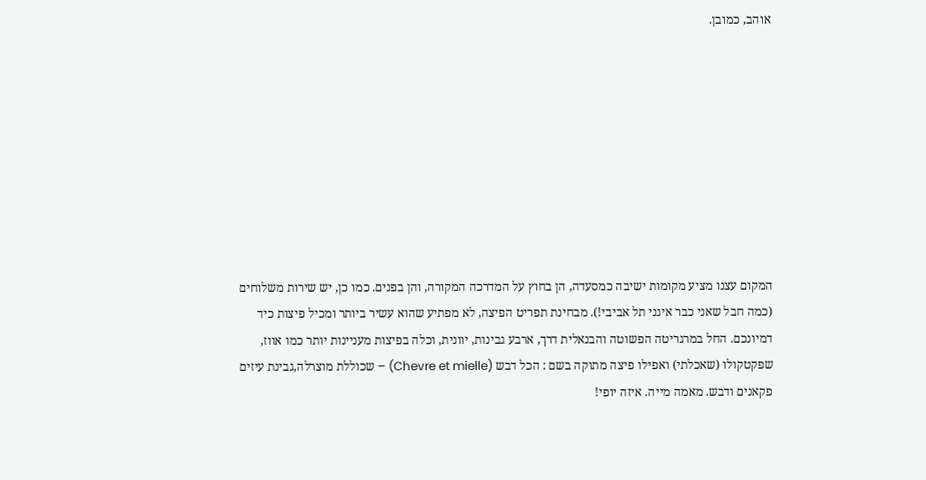אוהב, כמובן.









המקום עצנו מציע מקומות ישיבה כמסעדה, הן בחוץ על המדרכה המקורה, והן בפנים. כמו כן, יש שירות משלוחים (כמה חבל שאני כבר אינני תל אביבי!). מבחינת תפריט הפיצה, לא מפתיע שהוא עשיר ביותר ומכיל פיצות כיד דמיונכם. החל במרגריטה הפשוטה והבנאלית דרך, ארבע גבינות, יוונית, וכלה בפיצות מעניינות יותר כמו אווז, שפקטקולו (שאכלתי) ואפילו פיצה מתוקה בשם : הכל דבש (Chevre et mielle) – שכוללת מוצרלה,גבינת עיזים פקאנים ודבש. מאמה מייה. איזה יופי!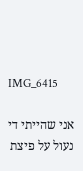IMG_6415

אני שהייתי די נעול על פיצת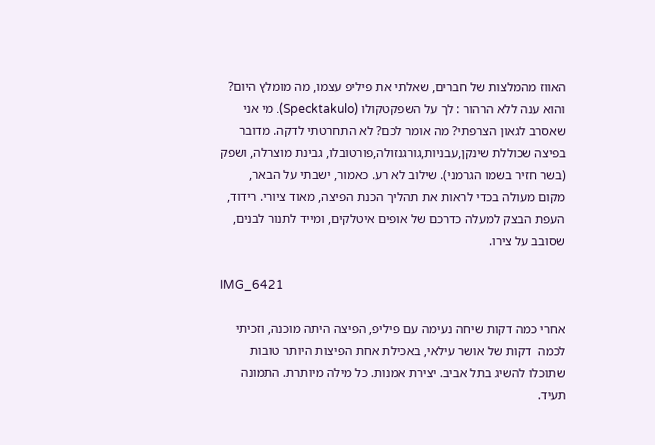האווז מהמלצות של חברים, שאלתי את פיליפ עצמו, מה מומלץ היום? והוא ענה ללא הרהור : לך על השפקטקולו (Specktakulo). מי אני שאסרב לגאון הצרפתי? מה אומר לכם? לא התחרטתי לדקה. מדובר בפיצה שכוללת שינקן,עבניות,גורגנזולה,פורטובלו, גבינת מוצרלה, ושפק (בשר חזיר בשמו הגרמני). שילוב לא רע. כאמור, ישבתי על הבאר, מקום מעולה בכדי לראות את תהליך הכנת הפיצה, מאוד ציורי. רידוד, העפת הבצק למעלה כדרכם של אופים איטלקים, ומייד לתנור לבנים, שסובב על צירו.

IMG_6421

אחרי כמה דקות שיחה נעימה עם פיליפ, הפיצה היתה מוכנה, וזכיתי לכמה  דקות של אושר עילאי, באכילת אחת הפיצות היותר טובות שתוכלו להשיג בתל אביב. יצירת אמנות. כל מילה מיותרת. התמונה תעיד.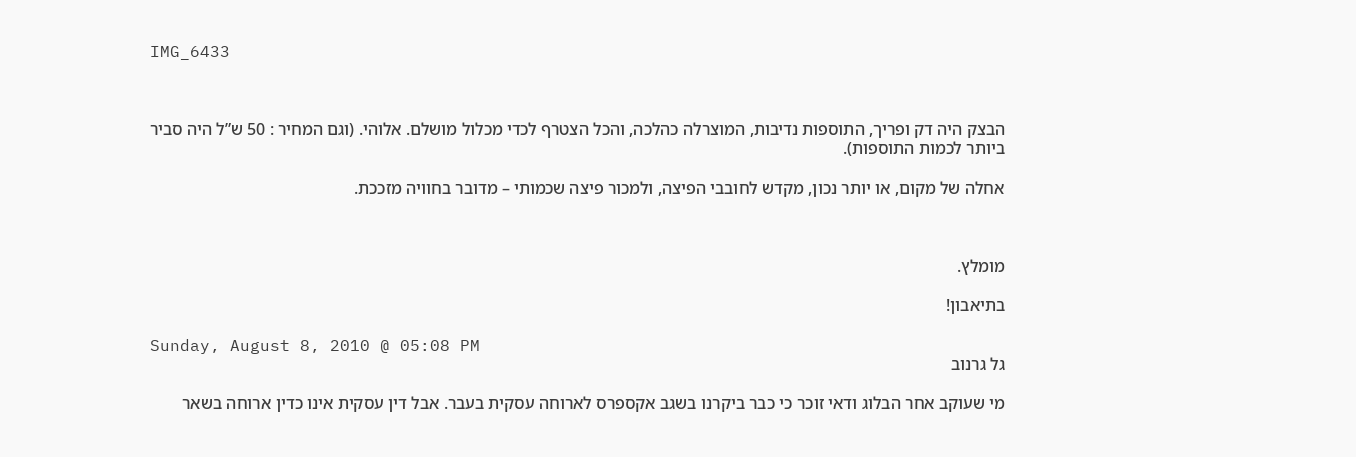IMG_6433



הבצק היה דק ופריך, התוספות נדיבות, המוצרלה כהלכה, והכל הצטרף לכדי מכלול מושלם. אלוהי. (וגם המחיר : 50 ש”ל היה סביר ביותר לכמות התוספות).

אחלה של מקום, או יותר נכון, מקדש לחובבי הפיצה, ולמכור פיצה שכמותי – מדובר בחוויה מזככת.



מומלץ.

בתיאבון!

Sunday, August 8, 2010 @ 05:08 PM
גל גרנוב

מי שעוקב אחר הבלוג ודאי זוכר כי כבר ביקרנו בשגב אקספרס לארוחה עסקית בעבר. אבל דין עסקית אינו כדין ארוחה בשאר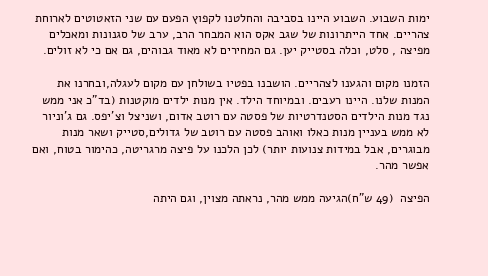ימות השבוע. השבוע היינו בסביבה והחלטנו לקפוץ הפעם עם שני הזאטוטים לארוחת צהריים. אחד הייתרונות של שגב אקס הוא המבחר הרב, ערב של סגנונות ומאכלים מפיצה , סלט, וכלה בסטייק יען. גם המחירים לא מאוד גבוהים, גם אם כי לא זולים.

הזמנו מקום והגענו לצהריים. הושבנו בפטיו בשולחן עם מקום לעגלה,ובחרנו את המנות שלנו. היינו רעבים. ובמיוחד הילד. אין מנות ילדים מוקטנות (בד”כ אני ממש נגד מנות הילדים הסטנדרטיות של פסטה עם רוטב אדום, ושניצל וצ’יפס. גם ג’וניור לא ממש בעניין מנות כאלו ואוהב פסטה עם רוטב של גדולים,סטייק ושאר מנות מבוגרים, אבל במידות צנועות יותר) לכן הלכנו על פיצה מרגריטה, כהימור בטוח, ואם אפשר מהר.

הפיצה  (49 ש”ח)הגיעה ממש מהר, נראתה מצוין, וגם היתה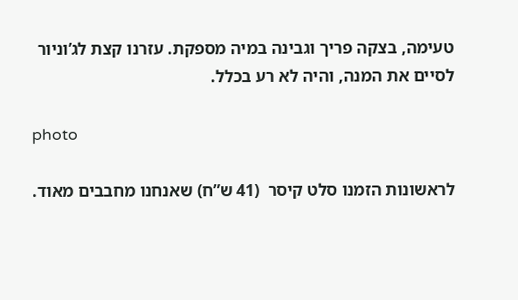טעימה, בצקה פריך וגבינה במיה מספקת. עזרנו קצת לג’וניור לסיים את המנה, והיה לא רע בכלל.

photo

לראשונות הזמנו סלט קיסר  (41 ש”ח) שאנחנו מחבבים מאוד.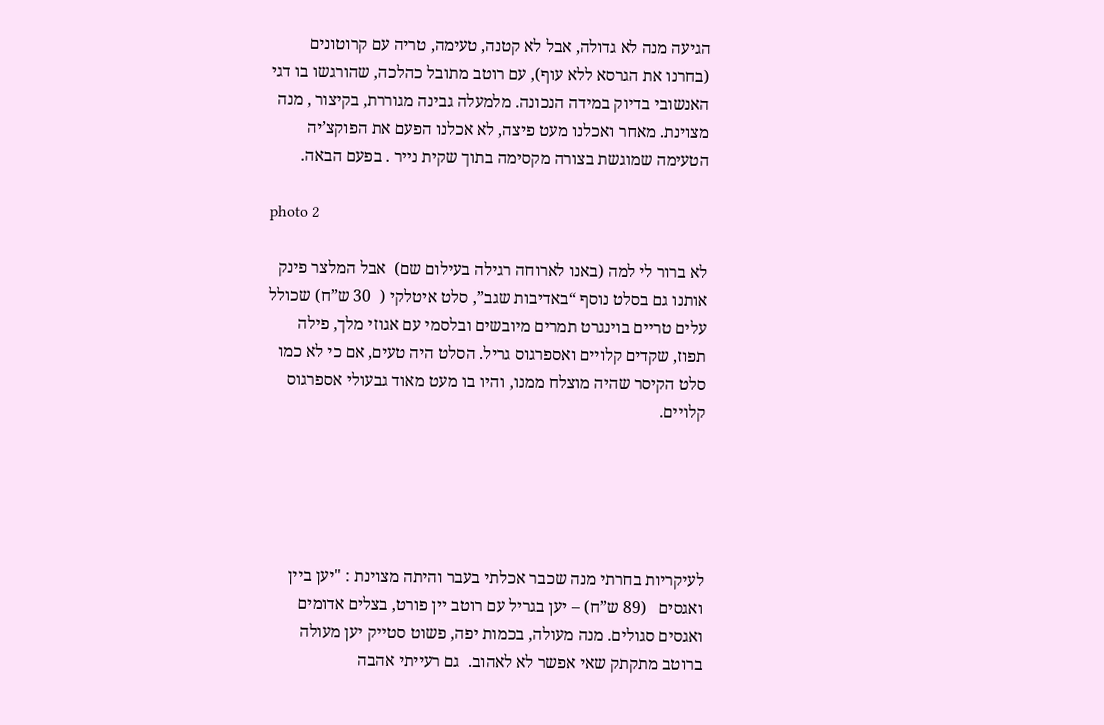הגיעה מנה לא גדולה, אבל לא קטנה, טעימה, טריה עם קרוטונים (בחרנו את הגרסא ללא עוף), עם רוטב מתובל כהלכה, שהורגשו בו דגי האנשובי בדיוק במידה הנכונה. מלמעלה גבינה מגוררת, בקיצור , מנה מצוינת. מאחר ואכלנו מעט פיצה, לא אכלנו הפעם את הפוקצ’יה הטעימה שמוגשת בצורה מקסימה בתוך שקית נייר . בפעם הבאה.

photo 2

לא ברור לי למה (באנו לארוחה רגילה בעילום שם)  אבל המלצר פינק אותנו גם בסלט נוסף “באדיבות שגב”, סלט איטלקי (  30 ש”ח) שכולל עלים טריים בוינגרט תמרים מיובשים ובלסמי עם אגוזי מלך, פילה תפוז, שקדים קלויים ואספרגוס גריל. הסלט היה טעים, אם כי לא כמו סלט הקיסר שהיה מוצלח ממנו, והיו בו מעט מאוד גבעולי אספרגוס קלויים.





לעיקריות בחרתי מנה שכבר אכלתי בעבר והיתה מצוינת : "יען ביין ואגסים   (89 ש”ח) – יען בגריל עם רוטב יין פורט, בצלים אדומים ואגסים סגולים. מנה מעולה, בכמות יפה, פשוט סטייק יען מעולה ברוטב מתקתק שאי אפשר לא לאהוב.  גם רעייתי אהבה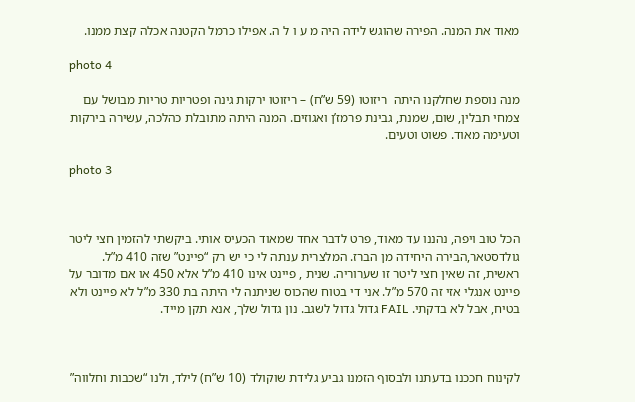מאוד את המנה. הפירה שהוגש לידה היה מ ע ו ל ה. אפילו כרמל הקטנה אכלה קצת ממנו.

photo 4

מנה נוספת שחלקנו היתה  ריזוטו (59 ש”ח) – ריזוטו ירקות גינה ופטריות טריות מבושל עם צמחי תבלין, שום, שמנת, גבינת פרמז’ן ואגוזים. המנה היתה מתובלת כהלכה, עשירה בירקות וטעימה מאוד. פשוט וטעים.

photo 3



הכל טוב ויפה, נהננו עד מאוד, פרט לדבר אחד שמאוד הכעיס אותי. ביקשתי להזמין חצי ליטר גולדסטאר,הבירה היחידה מן הברז. המלצרית ענתה לי כי יש רק “פיינט” שזה 410 מ”ל. ראשית, זה שאין חצי ליטר זו שערוריה. שנית , פיינט אינו 410 מ”ל אלא 450 או אם מדובר על פיינט אנגלי אזי זה 570 מ”ל. אני די בטוח שהכוס שניתנה לי היתה בת 330 מ”ל לא פיינט ולא בטיח, אבל לא בדקתי. FAIL גדול גדול לשגב. נון גדול שלך, אנא תקן מייד.



לקינוח חככנו בדעתנו ולבסוף הזמנו גביע גלידת שוקולד (10 ש”ח) לילד, ולנו “שכבות וחלווה”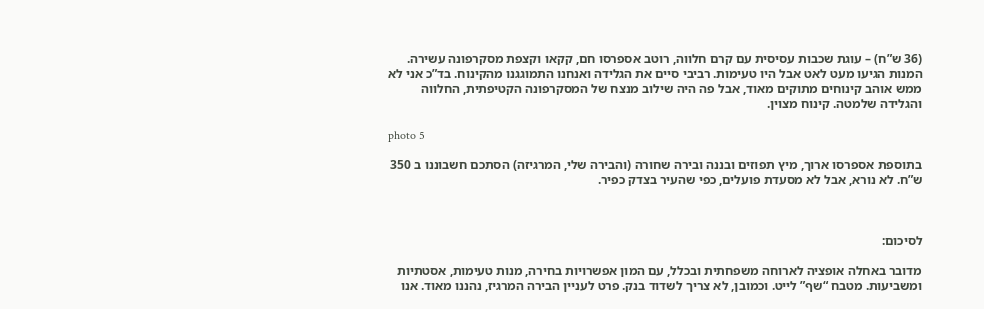(36 ש”ח) – עוגת שכבות עסיסית עם קרם חלווה, רוטב אספרסו חם, קקאו וקצפת מסקרפונה עשירה.  המנות הגיעו מעט לאט אבל היו טעימות. רביבי סיים את הגלידה ואנחנו התמוגגנו מהקינוח. בד”כ אני לא ממש אוהב קינוחים מתוקים מאוד, אבל פה היה שילוב מנצח של המסקרפונה הקטיפתית, החלווה והגלידה שלמטה. קינוח מצוין.

photo 5

בתוספת אספרסו ארוך, מיץ תפוזים ובננה ובירה שחורה (והבירה שלי, המרגיזה) הסתכם חשבוננו ב 350 ש”ח. לא נורא, אבל לא מסעדת פועלים, כפי שהעיר בצדק כפיר.



לסיכום:

מדובר באחלה אופציה לארוחה משפחתית ובכלל, עם המון אפשרויות בחירה, מנות טעימות, אסטתיות ומשביעות. מטבח “שף” לייט. וכמובן, לא צריך לשדוד בנק. פרט לעניין הבירה המרגיז, נהננו מאוד. אנו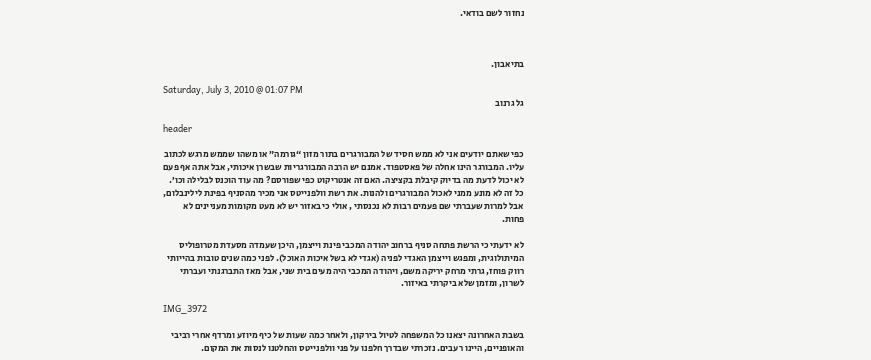נחזור לשם בודאי.



בתיאבון.

Saturday, July 3, 2010 @ 01:07 PM
גל גרנוב

header

כפי שאתם יודעים אני לא ממש חסיד של המבורגרים בתור מזון “גורמה” או משהו שממש מרגש לכתוב עליו. המבורגר הינו אחלה של פאסטפוד. אמנם יש הרבה המבורגריות שבשרן איכותי, אבל אתה אף פעם לא יכול לדעת מה בדיוק קיבלת בקציצה. האם זה אנטריקוט כפי שפורסם? מה עוד הוכנס לבלילה וכו’. כל זה לא מונע ממני לאכול המבורגרים ולהנות. את רשת וולפנייטס אני מכיר מהסניף בפינת לילינבלום, אבל למרות שעברתי שם פעמים רבות לא נכנסתי , אולי כי באזור יש לא מעט מקומות מעניינים לא פחות.

לא ידעתי כי הרשת פתחה סניף ברחוב יהודה המכבי פינת וייצמן, היכן שעמדה מסעדת מטרופוליס המיתולוגית, ומפגש וייצמן האגדי לפניה (אגדי לא בשל איכות האוכל). לפני כמה שנים טובות בהייותי רווק פוחז, גרתי מרחק יריקה משם, ויהודה המכבי היה מעים בית שני, אבל מאז התברגנתי ועברתי לשרון, ומזמן שלא ביקרתי באיזור.

IMG_3972

בשבת האחרונה יצאנו כל המשפחה לטיול בירקון, ולאחר כמה שעות של כיף מיוזע ומרדף אחרי רביבי והאופניים, היינו רעבים. נזכרתי שבדרך חלפנו על פני וולפנייטס והחלטנו לנסות את המקום.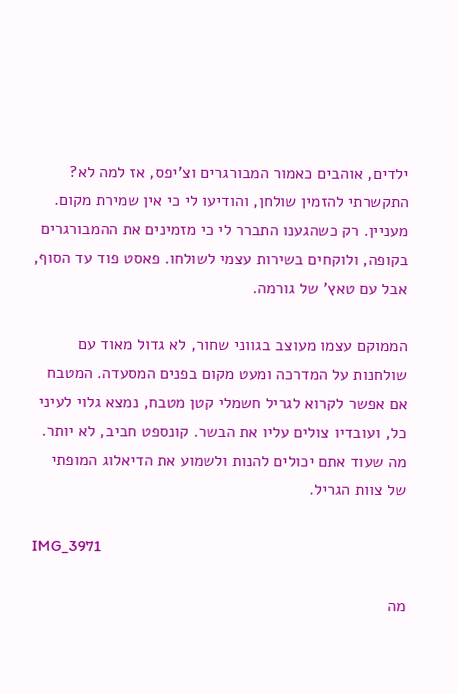ילדים, אוהבים כאמור המבורגרים וצ’יפס, אז למה לא? התקשרתי להזמין שולחן, והודיעו לי כי אין שמירת מקום. מעניין. רק כשהגענו התברר לי כי מזמינים את ההמבורגרים בקופה, ולוקחים בשירות עצמי לשולחו. פאסט פוד עד הסוף, אבל עם טאץ’ של גורמה.

הממוקם עצמו מעוצב בגווני שחור, לא גדול מאוד עם שולחנות על המדרכה ומעט מקום בפנים המסעדה. המטבח אם אפשר לקרוא לגריל חשמלי קטן מטבח, נמצא גלוי לעיני כל, ועובדיו צולים עליו את הבשר. קונספט חביב, לא יותר. מה שעוד אתם יכולים להנות ולשמוע את הדיאלוג המופתי של צוות הגריל.

IMG_3971

מה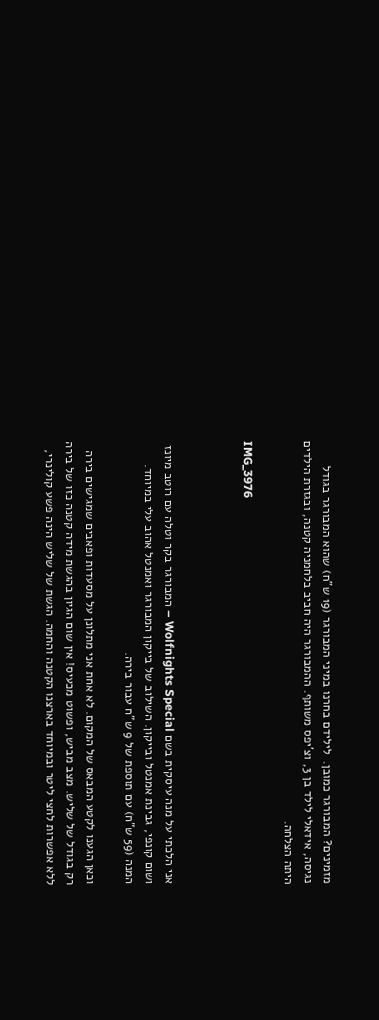מזמינים? המבורגר כמובן.  לילידם בחרנו במיני המבורגר (19 ש”ח) שהוא המבורגר בגודל נגיסה, אידאלי לילד בן 3, וצ’יפס משותף. ההמבורגר היה חביב בלחמניה קטנה, ובגזרת הילדים היתה הצלחה.

IMG_3976



אני הלכתי על מנה עיסקית בשם Wolfnights Special – המבורגר בקר וטלה עם רוטב מיונז ושום קונפי, גבינת אמנטל ובייקון. השילוב של בייקון המבורגר ואמנטל אהוב עלי במיוחד. המנה (59 ש”ח) עם תוספת של 9 ש”ח עבור בירה.

וכאן הגענו לקטע המבאס של המקום. לא אחת אני מתלונן על מסעדות ופאבים שמגישים בירה רק בגודל של שליש. מצב מביש, ופשוט מכעיס! אין שום הגיון בהגשת מידה קטנה כזו של בירה ללא אפשרות לחצי ליטר ובמיוחד בארצנו הקטנה והחמה. הגשת של שליש הינה פשע קולינרי,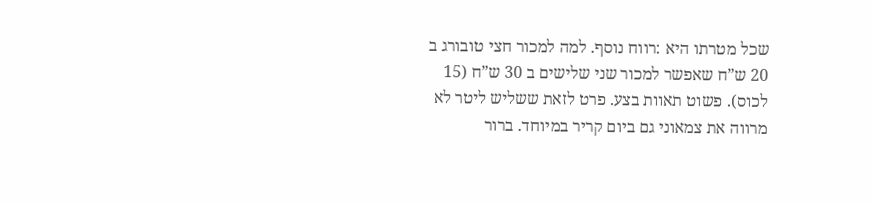שכל מטרתו היא :רווח נוסף. למה למכור חצי טובורג ב 20 ש”ח שאפשר למכור שני שלישים ב 30 ש”ח (15 לכוס). פשוט תאוות בצע. פרט לזאת ששליש ליטר לא מרווה את צמאוני גם ביום קריר במיוחד. ברור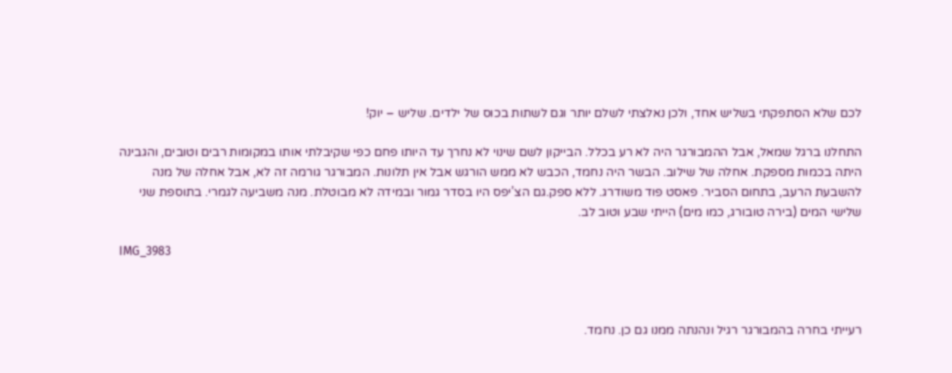לכם שלא הסתפקתי בשליש אחד, ולכן נאלצתי לשלם יותר וגם לשתות בכוס של ילדים. שליש – יוק!

התחלנו ברגל שמאל, אבל ההמבורגר היה לא רע בכלל. הבייקון לשם שינוי לא נחרך עד היותו פחם כפי שקיבלתי אותו במקומות רבים וטובים, והגבינה היתה בכמות מספקת. אחלה של שילוב. הבשר היה נחמד, הכבש לא ממש הורגש אבל אין תלונות. המבורגר גורמה זה לא, אבל אחלה של מנה להשבעת הרעב, בתחום הסביר. פאסט פוד משודרג. ללא ספק.גם הצ’יפס היו בסדר גמור ובמידה לא מבוטלת. מנה משביעה לגמרי. בתוספת שני שלישי המים (בירה טובורג, כמו מים) הייתי שבע וטוב לב.

IMG_3983



רעייתי בחרה בהמבורגר רגיל ונהנתה ממנו גם כן. נחמד.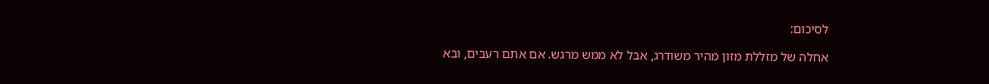לסיכום:

אחלה של מזללת מזון מהיר משודרג, אבל לא ממש מרגש. אם אתם רעבים, ובא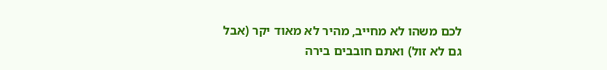לכם משהו לא מחייב, מהיר לא מאוד יקר (אבל גם לא זול) ואתם חובבים בירה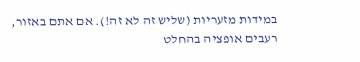במידות מזעריות (שליש זה לא זה!). אם אתם באזור, רעבים אופציה בהחלט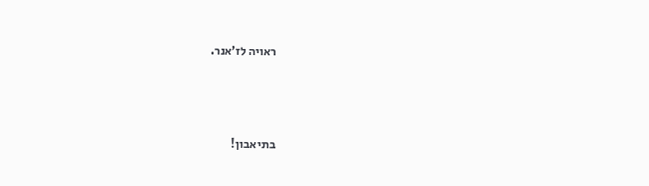ראויה לז’אנר.



בתיאבון!